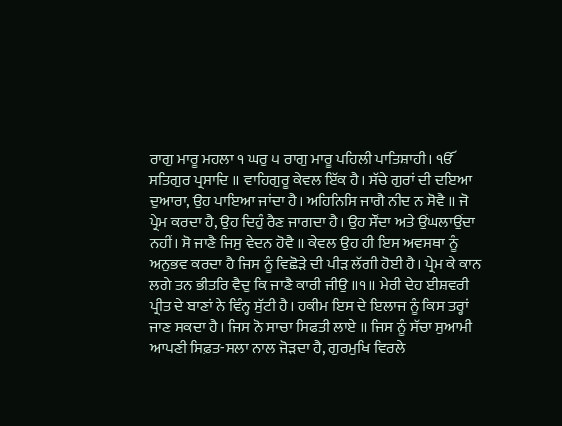ਰਾਗੁ ਮਾਰੂ ਮਹਲਾ ੧ ਘਰੁ ੫ ਰਾਗੁ ਮਾਰੂ ਪਹਿਲੀ ਪਾਤਿਸ਼ਾਹੀ। ੴ ਸਤਿਗੁਰ ਪ੍ਰਸਾਦਿ ॥ ਵਾਹਿਗੁਰੂ ਕੇਵਲ ਇੱਕ ਹੈ। ਸੱਚੇ ਗੁਰਾਂ ਦੀ ਦਇਆ ਦੁਆਰਾ, ਉਹ ਪਾਇਆ ਜਾਂਦਾ ਹੈ। ਅਹਿਨਿਸਿ ਜਾਗੈ ਨੀਦ ਨ ਸੋਵੈ ॥ ਜੋ ਪ੍ਰੇਮ ਕਰਦਾ ਹੈ, ਉਹ ਦਿਹੁੰ ਰੈਣ ਜਾਗਦਾ ਹੈ। ਉਹ ਸੌਂਦਾ ਅਤੇ ਉਂਘਲਾਉਂਦਾ ਨਹੀਂ। ਸੋ ਜਾਣੈ ਜਿਸੁ ਵੇਦਨ ਹੋਵੈ ॥ ਕੇਵਲ ਉਹ ਹੀ ਇਸ ਅਵਸਥਾ ਨੂੰ ਅਨੁਭਵ ਕਰਦਾ ਹੈ ਜਿਸ ਨੂੰ ਵਿਛੋੜੇ ਦੀ ਪੀੜ ਲੱਗੀ ਹੋਈ ਹੈ। ਪ੍ਰੇਮ ਕੇ ਕਾਨ ਲਗੇ ਤਨ ਭੀਤਰਿ ਵੈਦੁ ਕਿ ਜਾਣੈ ਕਾਰੀ ਜੀਉ ॥੧॥ ਮੇਰੀ ਦੇਹ ਈਸ਼ਵਰੀ ਪ੍ਰੀਤ ਦੇ ਬਾਣਾਂ ਨੇ ਵਿੰਨ੍ਹ ਸੁੱਟੀ ਹੈ। ਹਕੀਮ ਇਸ ਦੇ ਇਲਾਜ ਨੂੰ ਕਿਸ ਤਰ੍ਹਾਂ ਜਾਣ ਸਕਦਾ ਹੈ। ਜਿਸ ਨੋ ਸਾਚਾ ਸਿਫਤੀ ਲਾਏ ॥ ਜਿਸ ਨੂੰ ਸੱਚਾ ਸੁਆਮੀ ਆਪਣੀ ਸਿਫ਼ਤ-ਸਲਾ ਨਾਲ ਜੋੜਦਾ ਹੈ, ਗੁਰਮੁਖਿ ਵਿਰਲੇ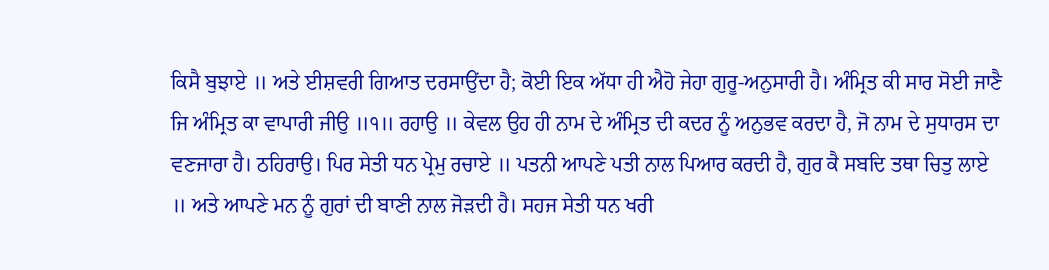ਕਿਸੈ ਬੁਝਾਏ ॥ ਅਤੇ ਈਸ਼ਵਰੀ ਗਿਆਤ ਦਰਸਾਉਂਦਾ ਹੈ; ਕੋਈ ਇਕ ਅੱਧਾ ਹੀ ਐਹੋ ਜੇਹਾ ਗੁਰੂ-ਅਨੁਸਾਰੀ ਹੈ। ਅੰਮ੍ਰਿਤ ਕੀ ਸਾਰ ਸੋਈ ਜਾਣੈ ਜਿ ਅੰਮ੍ਰਿਤ ਕਾ ਵਾਪਾਰੀ ਜੀਉ ॥੧॥ ਰਹਾਉ ॥ ਕੇਵਲ ਉਹ ਹੀ ਨਾਮ ਦੇ ਅੰਮ੍ਰਿਤ ਦੀ ਕਦਰ ਨੂੰ ਅਨੁਭਵ ਕਰਦਾ ਹੈ, ਜੋ ਨਾਮ ਦੇ ਸੁਧਾਰਸ ਦਾ ਵਣਜਾਰਾ ਹੈ। ਠਹਿਰਾਉ। ਪਿਰ ਸੇਤੀ ਧਨ ਪ੍ਰੇਮੁ ਰਚਾਏ ॥ ਪਤਨੀ ਆਪਣੇ ਪਤੀ ਨਾਲ ਪਿਆਰ ਕਰਦੀ ਹੈ, ਗੁਰ ਕੈ ਸਬਦਿ ਤਥਾ ਚਿਤੁ ਲਾਏ ॥ ਅਤੇ ਆਪਣੇ ਮਨ ਨੂੰ ਗੁਰਾਂ ਦੀ ਬਾਣੀ ਨਾਲ ਜੋੜਦੀ ਹੈ। ਸਹਜ ਸੇਤੀ ਧਨ ਖਰੀ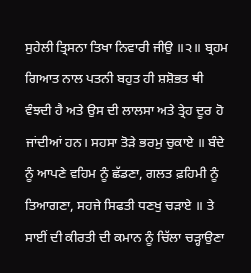ਸੁਹੇਲੀ ਤ੍ਰਿਸਨਾ ਤਿਖਾ ਨਿਵਾਰੀ ਜੀਉ ॥੨॥ ਬ੍ਰਹਮ ਗਿਆਤ ਨਾਲ ਪਤਨੀ ਬਹੁਤ ਹੀ ਸ਼ਸ਼ੋਭਤ ਥੀ ਵੰਝਦੀ ਹੈ ਅਤੇ ਉਸ ਦੀ ਲਾਲਸਾ ਅਤੇ ਤ੍ਰੇਹ ਦੂਰ ਹੋ ਜਾਂਦੀਆਂ ਹਨ। ਸਹਸਾ ਤੋੜੇ ਭਰਮੁ ਚੁਕਾਏ ॥ ਬੰਦੇ ਨੂੰ ਆਪਣੇ ਵਹਿਮ ਨੂੰ ਛੱਡਣਾ, ਗਲਤ ਫ਼ਹਿਮੀ ਨੂੰ ਤਿਆਗਣਾ, ਸਹਜੇ ਸਿਫਤੀ ਧਣਖੁ ਚੜਾਏ ॥ ਤੇ ਸਾਈਂ ਦੀ ਕੀਰਤੀ ਦੀ ਕਮਾਨ ਨੂੰ ਚਿੱਲਾ ਚੜ੍ਹਾਉਣਾ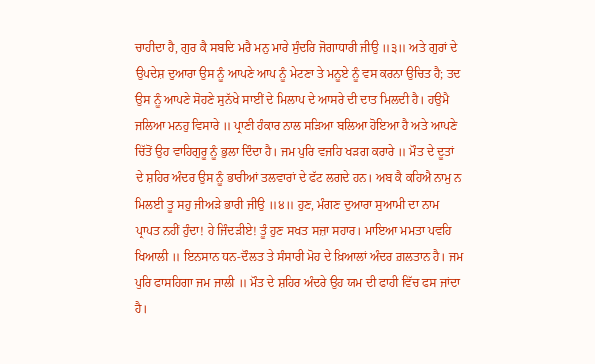ਚਾਹੀਦਾ ਹੈ, ਗੁਰ ਕੈ ਸਬਦਿ ਮਰੈ ਮਨੁ ਮਾਰੇ ਸੁੰਦਰਿ ਜੋਗਾਧਾਰੀ ਜੀਉ ॥੩॥ ਅਤੇ ਗੁਰਾਂ ਦੇ ਉਪਦੇਸ਼ ਦੁਆਰਾ ਉਸ ਨੂੰ ਆਪਣੇ ਆਪ ਨੂੰ ਮੇਟਣਾ ਤੇ ਮਨੂਏ ਨੂੰ ਵਸ ਕਰਨਾ ਉਚਿਤ ਹੈ; ਤਦ ਉਸ ਨੂੰ ਆਪਣੇ ਸੋਹਣੇ ਸੁਨੱਖੇ ਸਾਈਂ ਦੇ ਮਿਲਾਪ ਦੇ ਆਸਰੇ ਦੀ ਦਾਤ ਮਿਲਦੀ ਹੈ। ਹਉਮੈ ਜਲਿਆ ਮਨਹੁ ਵਿਸਾਰੇ ॥ ਪ੍ਰਾਣੀ ਹੰਕਾਰ ਨਾਲ ਸੜਿਆ ਬਲਿਆ ਹੋਇਆ ਹੈ ਅਤੇ ਆਪਣੇ ਚਿੱਤੋਂ ਉਹ ਵਾਹਿਗੁਰੂ ਨੂੰ ਭੁਲਾ ਦਿੰਦਾ ਹੈ। ਜਮ ਪੁਰਿ ਵਜਹਿ ਖੜਗ ਕਰਾਰੇ ॥ ਮੌਤ ਦੇ ਦੂਤਾਂ ਦੇ ਸ਼ਹਿਰ ਅੰਦਰ ਉਸ ਨੂੰ ਭਾਰੀਆਂ ਤਲਵਾਰਾਂ ਦੇ ਫੱਟ ਲਗਦੇ ਹਨ। ਅਬ ਕੈ ਕਹਿਐ ਨਾਮੁ ਨ ਮਿਲਈ ਤੂ ਸਹੁ ਜੀਅੜੇ ਭਾਰੀ ਜੀਉ ॥੪॥ ਹੁਣ, ਮੰਗਣ ਦੁਆਰਾ ਸੁਆਮੀ ਦਾ ਨਾਮ ਪ੍ਰਾਪਤ ਨਹੀਂ ਹੁੰਦਾ! ਹੇ ਜਿੰਦੜੀਏ! ਤੂੰ ਹੁਣ ਸਖਤ ਸਜ਼ਾ ਸਹਾਰ। ਮਾਇਆ ਮਮਤਾ ਪਵਹਿ ਖਿਆਲੀ ॥ ਇਨਸਾਨ ਧਨ-ਦੌਲਤ ਤੇ ਸੰਸਾਰੀ ਮੋਹ ਦੇ ਖ਼ਿਆਲਾਂ ਅੰਦਰ ਗ਼ਲਤਾਨ ਹੈ। ਜਮ ਪੁਰਿ ਫਾਸਹਿਗਾ ਜਮ ਜਾਲੀ ॥ ਮੌਤ ਦੇ ਸ਼ਹਿਰ ਅੰਦਰੇ ਉਹ ਯਮ ਦੀ ਫਾਹੀ ਵਿੱਚ ਫਸ ਜਾਂਦਾ ਹੈ।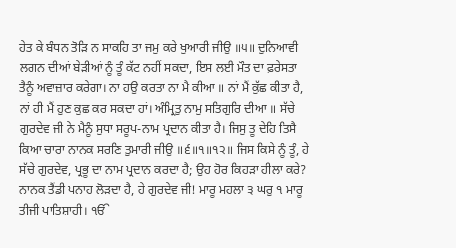ਹੇਤ ਕੇ ਬੰਧਨ ਤੋੜਿ ਨ ਸਾਕਹਿ ਤਾ ਜਮੁ ਕਰੇ ਖੁਆਰੀ ਜੀਉ ॥੫॥ ਦੁਨਿਆਵੀ ਲਗਨ ਦੀਆਂ ਬੇੜੀਆਂ ਨੂੰ ਤੂੰ ਕੱਟ ਨਹੀਂ ਸਕਦਾ, ਇਸ ਲਈ ਮੌਤ ਦਾ ਫ਼ਰੇਸਤਾ ਤੈਨੂੰ ਅਵਾਜ਼ਾਰ ਕਰੇਗਾ। ਨਾ ਹਉ ਕਰਤਾ ਨਾ ਮੈ ਕੀਆ ॥ ਨਾਂ ਮੈਂ ਕੁੱਛ ਕੀਤਾ ਹੈ, ਨਾਂ ਹੀ ਮੈਂ ਹੁਣ ਕੁਛ ਕਰ ਸਕਦਾ ਹਾਂ। ਅੰਮ੍ਰਿਤੁ ਨਾਮੁ ਸਤਿਗੁਰਿ ਦੀਆ ॥ ਸੱਚੇ ਗੁਰਦੇਵ ਜੀ ਨੇ ਮੈਨੂੰ ਸੁਧਾ ਸਰੂਪ-ਨਾਮ ਪ੍ਰਦਾਨ ਕੀਤਾ ਹੈ। ਜਿਸੁ ਤੂ ਦੇਹਿ ਤਿਸੈ ਕਿਆ ਚਾਰਾ ਨਾਨਕ ਸਰਣਿ ਤੁਮਾਰੀ ਜੀਉ ॥੬॥੧॥੧੨॥ ਜਿਸ ਕਿਸੇ ਨੂੰ ਤੂੰ, ਹੇ ਸੱਚੇ ਗੁਰਦੇਵ, ਪ੍ਰਭੂ ਦਾ ਨਾਮ ਪ੍ਰਦਾਨ ਕਰਦਾ ਹੈ; ਉਹ ਹੋਰ ਕਿਹੜਾ ਹੀਲਾ ਕਰੇ? ਨਾਨਕ ਤੈਂਡੀ ਪਨਾਹ ਲੋੜਦਾ ਹੈ, ਹੇ ਗੁਰਦੇਵ ਜੀ! ਮਾਰੂ ਮਹਲਾ ੩ ਘਰੁ ੧ ਮਾਰੂ ਤੀਜੀ ਪਾਤਿਸ਼ਾਹੀ। ੴ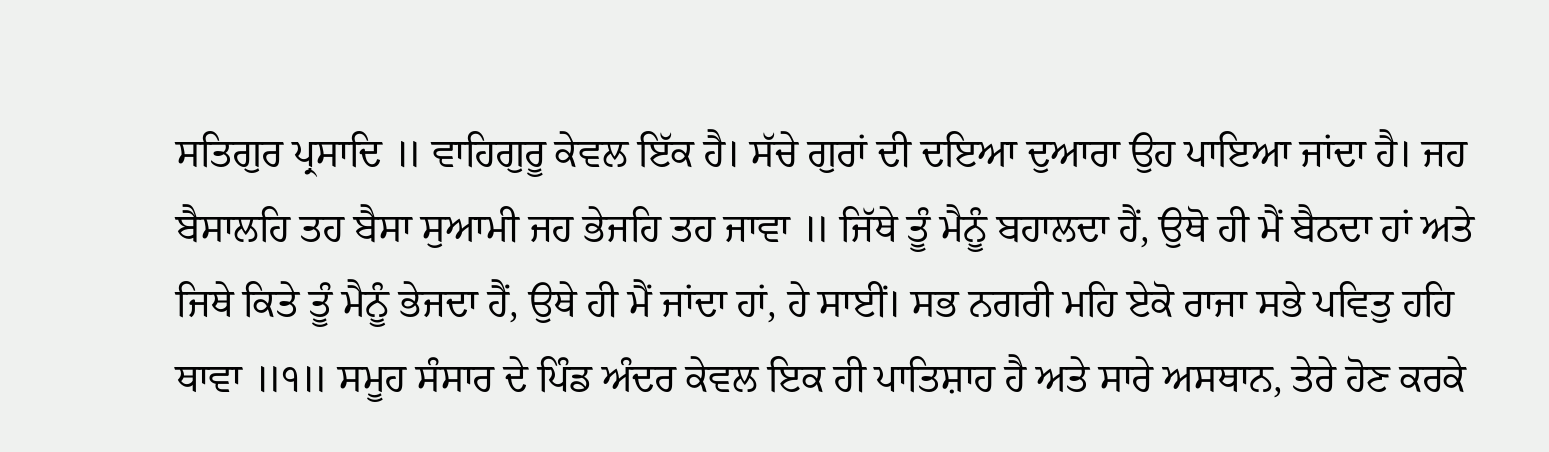ਸਤਿਗੁਰ ਪ੍ਰਸਾਦਿ ॥ ਵਾਹਿਗੁਰੂ ਕੇਵਲ ਇੱਕ ਹੈ। ਸੱਚੇ ਗੁਰਾਂ ਦੀ ਦਇਆ ਦੁਆਰਾ ਉਹ ਪਾਇਆ ਜਾਂਦਾ ਹੈ। ਜਹ ਬੈਸਾਲਹਿ ਤਹ ਬੈਸਾ ਸੁਆਮੀ ਜਹ ਭੇਜਹਿ ਤਹ ਜਾਵਾ ॥ ਜਿੱਥੇ ਤੂੰ ਮੈਨੂੰ ਬਹਾਲਦਾ ਹੈਂ, ਉਥੋ ਹੀ ਮੈਂ ਬੈਠਦਾ ਹਾਂ ਅਤੇ ਜਿਥੇ ਕਿਤੇ ਤੂੰ ਮੈਨੂੰ ਭੇਜਦਾ ਹੈਂ, ਉਥੇ ਹੀ ਮੈਂ ਜਾਂਦਾ ਹਾਂ, ਹੇ ਸਾਈਂ। ਸਭ ਨਗਰੀ ਮਹਿ ਏਕੋ ਰਾਜਾ ਸਭੇ ਪਵਿਤੁ ਹਹਿ ਥਾਵਾ ॥੧॥ ਸਮੂਹ ਸੰਸਾਰ ਦੇ ਪਿੰਡ ਅੰਦਰ ਕੇਵਲ ਇਕ ਹੀ ਪਾਤਿਸ਼ਾਹ ਹੈ ਅਤੇ ਸਾਰੇ ਅਸਥਾਨ, ਤੇਰੇ ਹੋਣ ਕਰਕੇ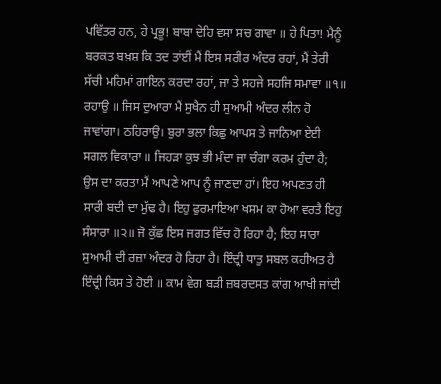ਪਵਿੱਤਰ ਹਨ, ਹੇ ਪ੍ਰਭੂ! ਬਾਬਾ ਦੇਹਿ ਵਸਾ ਸਚ ਗਾਵਾ ॥ ਹੇ ਪਿਤਾ! ਮੈਨੂੰ ਬਰਕਤ ਬਖ਼ਸ਼ ਕਿ ਤਦ ਤਾਂਈਂ ਮੈਂ ਇਸ ਸਰੀਰ ਅੰਦਰ ਰਹਾਂ, ਮੈਂ ਤੇਰੀ ਸੱਚੀ ਮਹਿਮਾਂ ਗਾਇਨ ਕਰਦਾ ਰਹਾਂ, ਜਾ ਤੇ ਸਹਜੇ ਸਹਜਿ ਸਮਾਵਾ ॥੧॥ ਰਹਾਉ ॥ ਜਿਸ ਦੁਆਰਾ ਮੈਂ ਸੁਖੈਨ ਹੀ ਸੁਆਮੀ ਅੰਦਰ ਲੀਨ ਹੋ ਜਾਵਾਂਗਾ। ਠਹਿਰਾਉ। ਬੁਰਾ ਭਲਾ ਕਿਛੁ ਆਪਸ ਤੇ ਜਾਨਿਆ ਏਈ ਸਗਲ ਵਿਕਾਰਾ ॥ ਜਿਹੜਾ ਕੁਝ ਭੀ ਮੰਦਾ ਜਾ ਚੰਗਾ ਕਰਮ ਹੁੰਦਾ ਹੈ; ਉਸ ਦਾ ਕਰਤਾ ਮੈਂ ਆਪਣੇ ਆਪ ਨੂੰ ਜਾਣਦਾ ਹਾਂ। ਇਹ ਅਪਣਤ ਹੀ ਸਾਰੀ ਬਦੀ ਦਾ ਮੁੱਢ ਹੈ। ਇਹੁ ਫੁਰਮਾਇਆ ਖਸਮ ਕਾ ਹੋਆ ਵਰਤੈ ਇਹੁ ਸੰਸਾਰਾ ॥੨॥ ਜੋ ਕੁੱਛ ਇਸ ਜਗਤ ਵਿੱਚ ਹੋ ਰਿਹਾ ਹੈ; ਇਹ ਸਾਰਾ ਸੁਆਮੀ ਦੀ ਰਜ਼ਾ ਅੰਦਰ ਹੋ ਰਿਹਾ ਹੈ। ਇੰਦ੍ਰੀ ਧਾਤੁ ਸਬਲ ਕਹੀਅਤ ਹੈ ਇੰਦ੍ਰੀ ਕਿਸ ਤੇ ਹੋਈ ॥ ਕਾਮ ਵੇਗ ਬੜੀ ਜ਼ਬਰਦਸਤ ਕਾਂਗ ਆਖੀ ਜਾਂਦੀ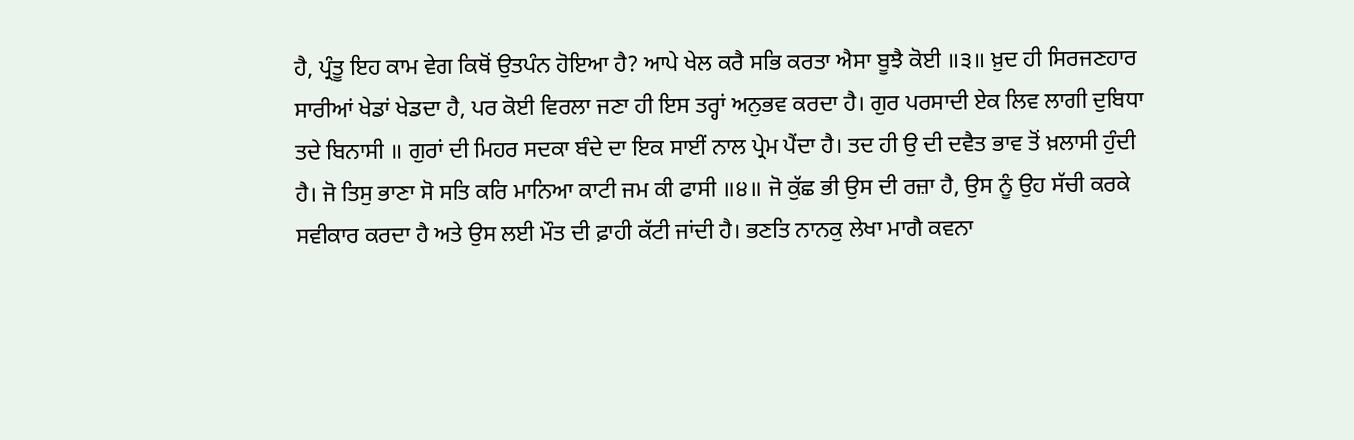ਹੈ, ਪ੍ਰੰਤੂ ਇਹ ਕਾਮ ਵੇਗ ਕਿਥੋਂ ਉਤਪੰਨ ਹੋਇਆ ਹੈ? ਆਪੇ ਖੇਲ ਕਰੈ ਸਭਿ ਕਰਤਾ ਐਸਾ ਬੂਝੈ ਕੋਈ ॥੩॥ ਖ਼ੁਦ ਹੀ ਸਿਰਜਣਹਾਰ ਸਾਰੀਆਂ ਖੇਡਾਂ ਖੇਡਦਾ ਹੈ, ਪਰ ਕੋਈ ਵਿਰਲਾ ਜਣਾ ਹੀ ਇਸ ਤਰ੍ਹਾਂ ਅਨੁਭਵ ਕਰਦਾ ਹੈ। ਗੁਰ ਪਰਸਾਦੀ ਏਕ ਲਿਵ ਲਾਗੀ ਦੁਬਿਧਾ ਤਦੇ ਬਿਨਾਸੀ ॥ ਗੁਰਾਂ ਦੀ ਮਿਹਰ ਸਦਕਾ ਬੰਦੇ ਦਾ ਇਕ ਸਾਈਂ ਨਾਲ ਪ੍ਰੇਮ ਪੈਂਦਾ ਹੈ। ਤਦ ਹੀ ਉ ਦੀ ਦਵੈਤ ਭਾਵ ਤੋਂ ਖ਼ਲਾਸੀ ਹੁੰਦੀ ਹੈ। ਜੋ ਤਿਸੁ ਭਾਣਾ ਸੋ ਸਤਿ ਕਰਿ ਮਾਨਿਆ ਕਾਟੀ ਜਮ ਕੀ ਫਾਸੀ ॥੪॥ ਜੋ ਕੁੱਛ ਭੀ ਉਸ ਦੀ ਰਜ਼ਾ ਹੈ, ਉਸ ਨੂੰ ਉਹ ਸੱਚੀ ਕਰਕੇ ਸਵੀਕਾਰ ਕਰਦਾ ਹੈ ਅਤੇ ਉਸ ਲਈ ਮੌਤ ਦੀ ਫ਼ਾਹੀ ਕੱਟੀ ਜਾਂਦੀ ਹੈ। ਭਣਤਿ ਨਾਨਕੁ ਲੇਖਾ ਮਾਗੈ ਕਵਨਾ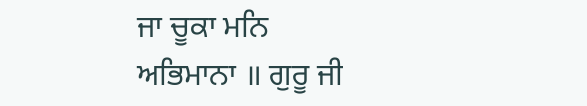ਜਾ ਚੂਕਾ ਮਨਿ ਅਭਿਮਾਨਾ ॥ ਗੁਰੂ ਜੀ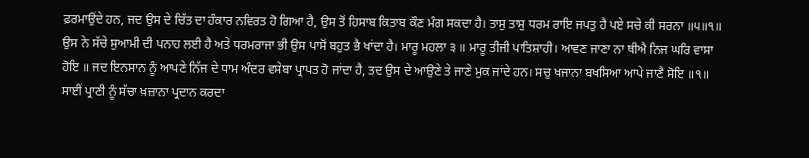ਫ਼ਰਮਾਉਂਦੇ ਹਨ, ਜਦ ਉਸ ਦੇ ਚਿੱਤ ਦਾ ਹੰਕਾਰ ਨਵਿਰਤ ਹੋ ਗਿਆ ਹੈ, ਉਸ ਤੋਂ ਹਿਸਾਬ ਕਿਤਾਬ ਕੌਣ ਮੰਗ ਸਕਦਾ ਹੈ। ਤਾਸੁ ਤਾਸੁ ਧਰਮ ਰਾਇ ਜਪਤੁ ਹੈ ਪਏ ਸਚੇ ਕੀ ਸਰਨਾ ॥੫॥੧॥ ਉਸ ਨੇ ਸੱਚੇ ਸੁਆਮੀ ਦੀ ਪਨਾਹ ਲਈ ਹੈ ਅਤੇ ਧਰਮਰਾਜਾ ਭੀ ਉਸ ਪਾਸੋਂ ਬਹੁਤ ਭੈ ਖਾਂਦਾ ਹੈ। ਮਾਰੂ ਮਹਲਾ ੩ ॥ ਮਾਰੂ ਤੀਜੀ ਪਾਤਿਸ਼ਾਹੀ। ਆਵਣ ਜਾਣਾ ਨਾ ਥੀਐ ਨਿਜ ਘਰਿ ਵਾਸਾ ਹੋਇ ॥ ਜਦ ਇਨਸਾਨ ਨੂੰ ਆਪਣੇ ਨਿੱਜ ਦੇ ਧਾਮ ਅੰਦਰ ਵਸੇਬਾ ਪ੍ਰਾਪਤ ਹੋ ਜਾਂਦਾ ਹੈ, ਤਦ ਉਸ ਦੇ ਆਉਣੇ ਤੇ ਜਾਣੇ ਮੁਕ ਜਾਂਦੇ ਹਨ। ਸਚੁ ਖਜਾਨਾ ਬਖਸਿਆ ਆਪੇ ਜਾਣੈ ਸੋਇ ॥੧॥ ਸਾਈਂ ਪ੍ਰਾਣੀ ਨੂੰ ਸੱਚਾ ਖ਼ਜ਼ਾਨਾ ਪ੍ਰਦਾਨ ਕਰਦਾ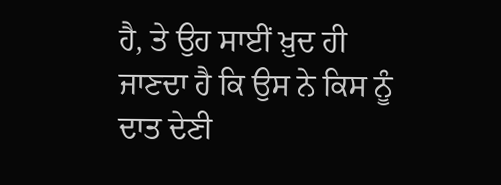ਹੈ, ਤੇ ਉਹ ਸਾਈਂ ਖ਼ੁਦ ਹੀ ਜਾਣਦਾ ਹੈ ਕਿ ਉਸ ਨੇ ਕਿਸ ਨੂੰ ਦਾਤ ਦੇਣੀ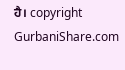ਹੈ। copyright GurbaniShare.com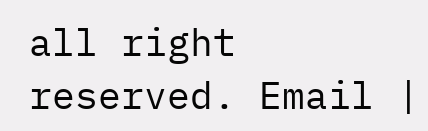all right reserved. Email |